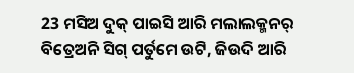23 ମସିଅ ଦୁକ୍ ପାଇସି ଆରି ମଲାଲକ୍ମନର୍ ବିତ୍ରେଅନି ସିଗ୍ ପର୍ତୁମେ ଉଟି, ଜିଉଦି ଆରି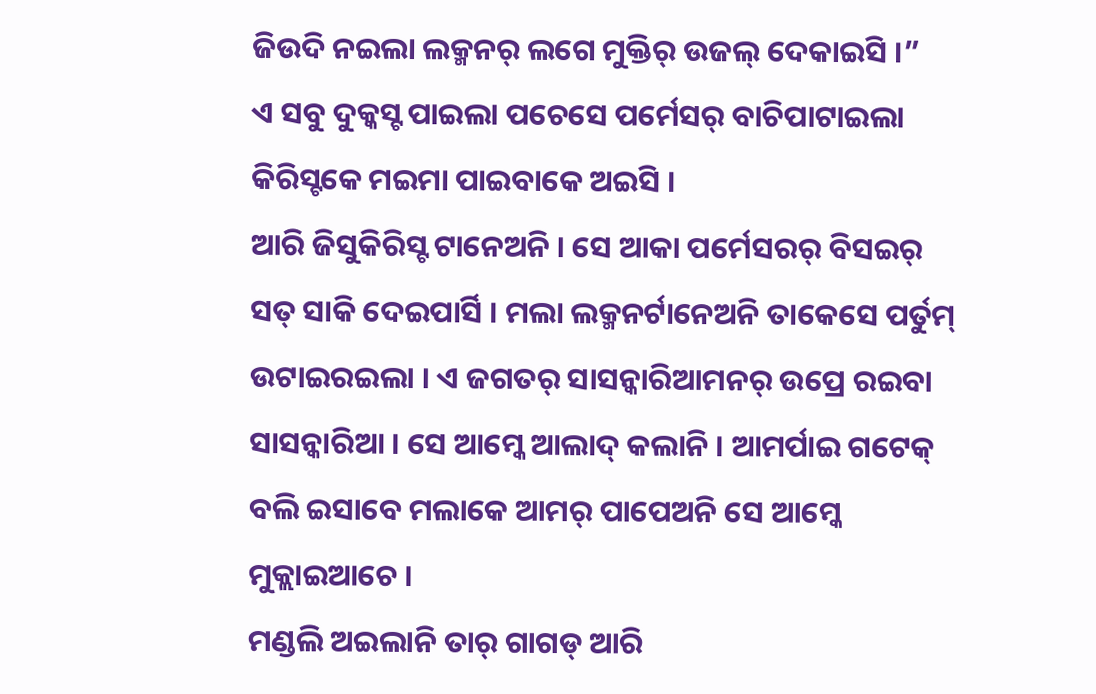ଜିଉଦି ନଇଲା ଲକ୍ମନର୍ ଲଗେ ମୁକ୍ତିର୍ ଉଜଲ୍ ଦେକାଇସି ।”
ଏ ସବୁ ଦୁକ୍କସ୍ଟ ପାଇଲା ପଚେସେ ପର୍ମେସର୍ ବାଚିପାଟାଇଲା କିରିସ୍ଟକେ ମଇମା ପାଇବାକେ ଅଇସି ।
ଆରି ଜିସୁକିରିସ୍ଟ ଟାନେଅନି । ସେ ଆକା ପର୍ମେସରର୍ ବିସଇର୍ ସତ୍ ସାକି ଦେଇପାର୍ସି । ମଲା ଲକ୍ମନର୍ଟାନେଅନି ତାକେସେ ପର୍ତୁମ୍ ଉଟାଇରଇଲା । ଏ ଜଗତର୍ ସାସନ୍କାରିଆମନର୍ ଉପ୍ରେ ରଇବା ସାସନ୍କାରିଆ । ସେ ଆମ୍କେ ଆଲାଦ୍ କଲାନି । ଆମର୍ପାଇ ଗଟେକ୍ ବଲି ଇସାବେ ମଲାକେ ଆମର୍ ପାପେଅନି ସେ ଆମ୍କେ ମୁକ୍ଲାଇଆଚେ ।
ମଣ୍ଡଲି ଅଇଲାନି ତାର୍ ଗାଗଡ୍ ଆରି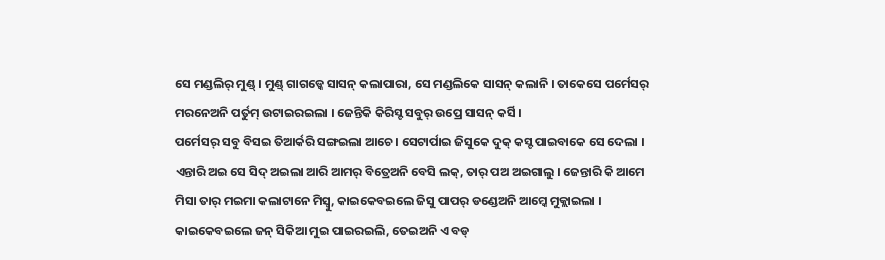ସେ ମଣ୍ଡଲିର୍ ମୁଣ୍ଡ୍ । ମୁଣ୍ଡ୍ ଗାଗଡ୍କେ ସାସନ୍ କଲାପାରା, ସେ ମଣ୍ଡଲିକେ ସାସନ୍ କଲାନି । ତାକେସେ ପର୍ମେସର୍ ମରନେଅନି ପର୍ତୁମ୍ ଉଟାଇରଇଲା । ଜେନ୍ତିକି କିରିସ୍ଟ ସବୁର୍ ଉପ୍ରେ ସାସନ୍ କର୍ସି ।
ପର୍ମେସର୍ ସବୁ ବିସଇ ତିଆର୍କରି ସଙ୍ଗଇଲା ଆଚେ । ସେଟାର୍ପାଇ ଜିସୁକେ ଦୁକ୍ କସ୍ଟ ପାଇବାକେ ସେ ଦେଲା । ଏନ୍ତାରି ଅଇ ସେ ସିଦ୍ ଅଇଲା ଆରି ଆମର୍ ବିତ୍ରେଅନି ବେସି ଲକ୍, ତାର୍ ପଅ ଅଇଗାଲୁ । ଜେନ୍ତାରି କି ଆମେ ମିସା ତାର୍ ମଇମା କଲାଟାନେ ମିସ୍ବୁ, କାଇକେବଇଲେ ଜିସୁ ପାପର୍ ଡଣ୍ଡେଅନି ଆମ୍କେ ମୁକ୍ଲାଇଲା ।
କାଇକେବଇଲେ ଜନ୍ ସିକିଆ ମୁଇ ପାଇରଇଲି, ତେଇଅନି ଏ ବଡ୍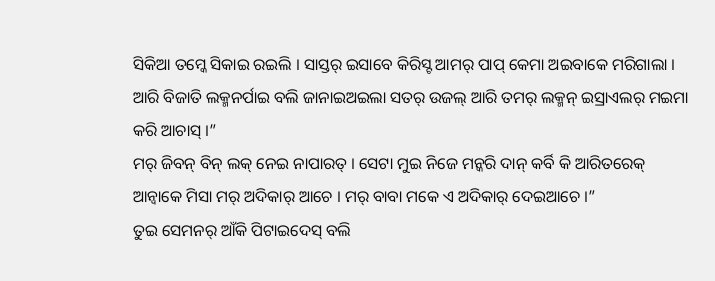ସିକିଆ ତମ୍କେ ସିକାଇ ରଇଲି । ସାସ୍ତର୍ ଇସାବେ କିରିସ୍ଟ ଆମର୍ ପାପ୍ କେମା ଅଇବାକେ ମରିଗାଲା ।
ଆରି ବିଜାତି ଲକ୍ମନର୍ପାଇ ବଲି ଜାନାଇଅଇଲା ସତର୍ ଉଜଲ୍ ଆରି ତମର୍ ଲକ୍ମନ୍ ଇସ୍ରାଏଲର୍ ମଇମା କରି ଆଚାସ୍ ।”
ମର୍ ଜିବନ୍ ବିନ୍ ଲକ୍ ନେଇ ନାପାରତ୍ । ସେଟା ମୁଇ ନିଜେ ମନ୍କରି ଦାନ୍ କର୍ବି କି ଆରିତରେକ୍ ଆନ୍ବାକେ ମିସା ମର୍ ଅଦିକାର୍ ଆଚେ । ମର୍ ବାବା ମକେ ଏ ଅଦିକାର୍ ଦେଇଆଚେ ।”
ତୁଇ ସେମନର୍ ଆଁକି ପିଟାଇଦେସ୍ ବଲି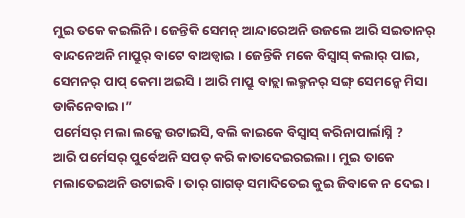ମୁଇ ତକେ କଇଲିନି । ଜେନ୍ତିକି ସେମନ୍ ଆନ୍ଦାରେଅନି ଉଜଲେ ଆରି ସଇତାନର୍ ବାନ୍ଦନେଅନି ମାପ୍ରୁର୍ ବାଟେ ବାଅଡ୍ବାଇ । ଜେନ୍ତିକି ମକେ ବିସ୍ବାସ୍ କଲାର୍ ପାଇ, ସେମନର୍ ପାପ୍ କେମା ଅଇସି । ଆରି ମାପ୍ରୁ ବାଚ୍ଲା ଲକ୍ମନର୍ ସଙ୍ଗ୍ ସେମନ୍କେ ମିସା ଡାକିନେବାଇ ।”
ପର୍ମେସର୍ ମଲା ଲକ୍କେ ଉଟାଇସି, ବଲି କାଇକେ ବିସ୍ବାସ୍ କରିନାପାର୍ଲାସ୍ନି ?
ଆରି ପର୍ମେସର୍ ପୁର୍ବେଅନି ସପତ୍ କରି କାତାଦେଇରଇଲା । ମୁଇ ତାକେ ମଲାତେଇଅନି ଉଟାଇବି । ତାର୍ ଗାଗଡ୍ ସମାଦିତେଇ କୁଇ ଜିବାକେ ନ ଦେଇ ।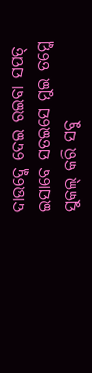ଦାଉଦ୍କେ ଦେଇ ରଇବା ସପତ୍ ଇସାବେ ସତଇସେ ମୁଇ ତମ୍କେ ସୁକଲ୍ କରି ସବୁ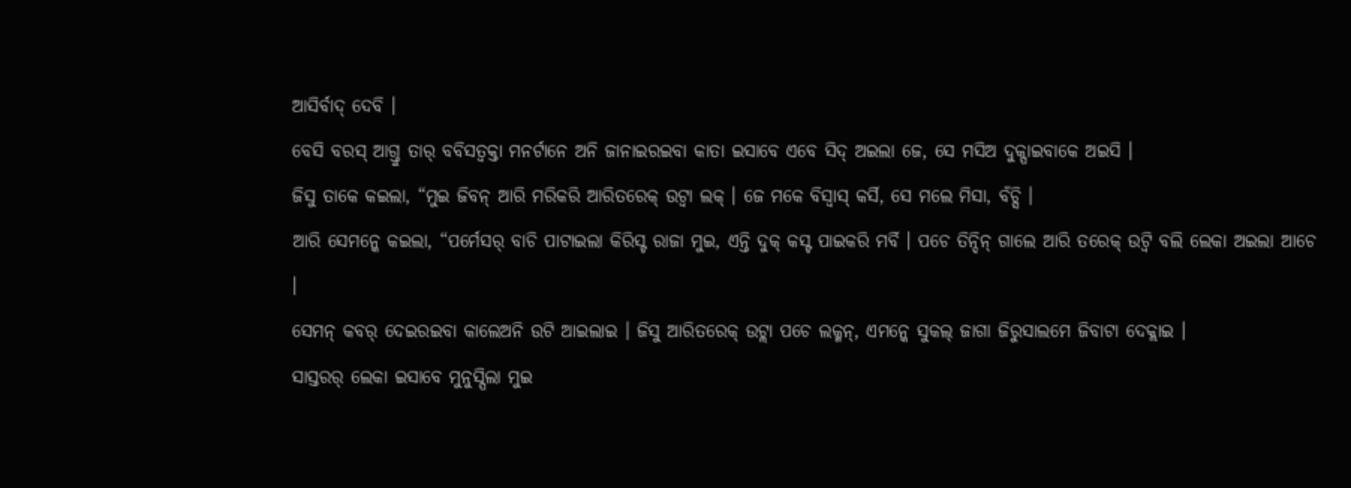ଆସିର୍ବାଦ୍ ଦେବି ।
ବେସି ବରସ୍ ଆଗ୍ତୁ ତାର୍ ବବିସତ୍ବକ୍ତା ମନର୍ଟାନେ ଅନି ଜାନାଇରଇବା କାତା ଇସାବେ ଏବେ ସିଦ୍ ଅଇଲା ଜେ, ସେ ମସିଅ ଦୁକ୍ପାଇବାକେ ଅଇସି ।
ଜିସୁ ତାକେ କଇଲା, “ମୁଇ ଜିବନ୍ ଆରି ମରିକରି ଆରିତରେକ୍ ଉଟ୍ବା ଲକ୍ । ଜେ ମକେ ବିସ୍ବାସ୍ କର୍ସି, ସେ ମଲେ ମିସା, ବଁଚ୍ସି ।
ଆରି ସେମନ୍କେ କଇଲା, “ପର୍ମେସର୍ ବାଚି ପାଟାଇଲା କିରିସ୍ଟ ରାଜା ମୁଇ, ଏନ୍ତି ଦୁକ୍ କସ୍ଟ ପାଇକରି ମର୍ବି । ପଚେ ତିନ୍ଦିନ୍ ଗାଲେ ଆରି ତରେକ୍ ଉଟ୍ବି ବଲି ଲେକା ଅଇଲା ଆଚେ ।
ସେମନ୍ କବର୍ ଦେଇରଇବା କାଲେଅନି ଉଟି ଆଇଲାଇ । ଜିସୁ ଆରିତରେକ୍ ଉଟ୍ଲା ପଚେ ଲକ୍ମନ୍, ଏମନ୍କେ ସୁକଲ୍ ଜାଗା ଜିରୁସାଲମେ ଜିବାଟା ଦେକ୍ଲାଇ ।
ସାସ୍ତରର୍ ଲେକା ଇସାବେ ମୁନୁସ୍ପିଲା ମୁଇ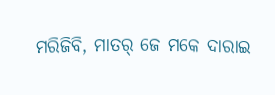ମରିଜିବି, ମାତର୍ ଜେ ମକେ ଦାରାଇ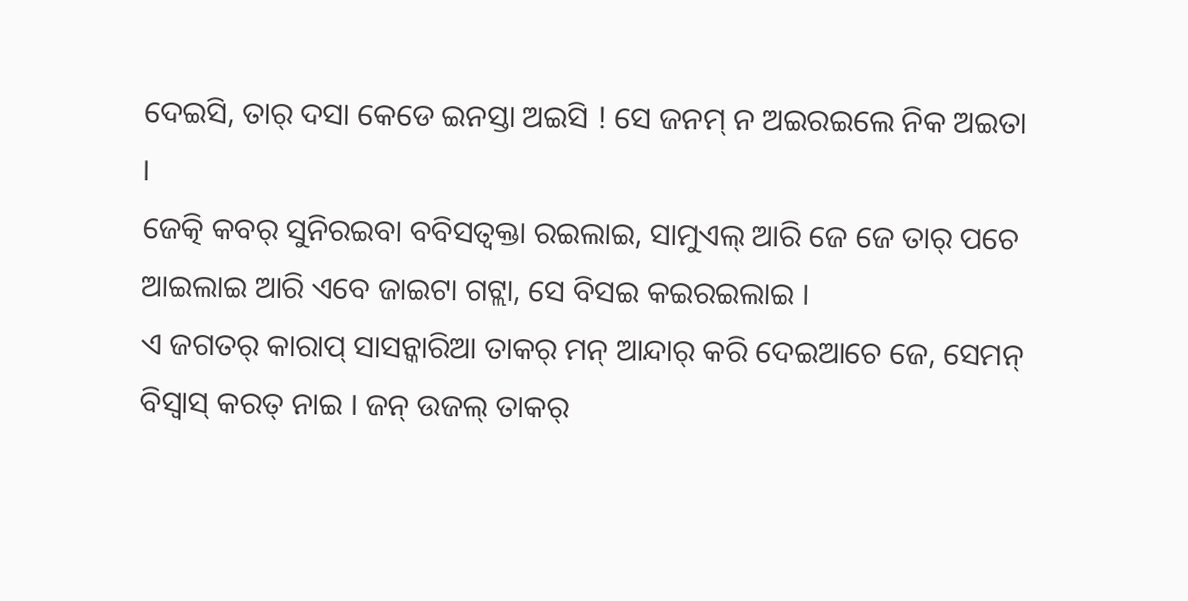ଦେଇସି, ତାର୍ ଦସା କେଡେ ଇନସ୍ତା ଅଇସି ! ସେ ଜନମ୍ ନ ଅଇରଇଲେ ନିକ ଅଇତା ।
ଜେତ୍କି କବର୍ ସୁନିରଇବା ବବିସତ୍ବକ୍ତା ରଇଲାଇ, ସାମୁଏଲ୍ ଆରି ଜେ ଜେ ତାର୍ ପଚେ ଆଇଲାଇ ଆରି ଏବେ ଜାଇଟା ଗଟ୍ଲା, ସେ ବିସଇ କଇରଇଲାଇ ।
ଏ ଜଗତର୍ କାରାପ୍ ସାସନ୍କାରିଆ ତାକର୍ ମନ୍ ଆନ୍ଦାର୍ କରି ଦେଇଆଚେ ଜେ, ସେମନ୍ ବିସ୍ବାସ୍ କରତ୍ ନାଇ । ଜନ୍ ଉଜଲ୍ ତାକର୍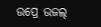ଉପ୍ରେ ଉଜଲ୍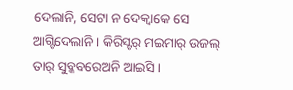ଦେଲାନି, ସେଟା ନ ଦେକ୍ବାକେ ସେ ଆଗ୍ଟିଦେଲାନି । କିରିସ୍ଟର୍ ମଇମାର୍ ଉଜଲ୍ ତାର୍ ସୁବ୍କବରେଅନି ଆଇସି ।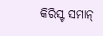କିରିସ୍ଟ ସମାନ୍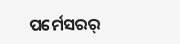ପର୍ମେସରର୍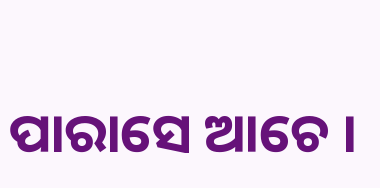ପାରାସେ ଆଚେ ।